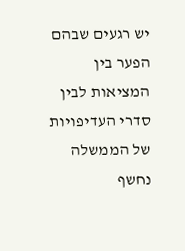יש רגעים שבהם הפער בין המציאות לבין סדרי העדיפויות של הממשלה נחשף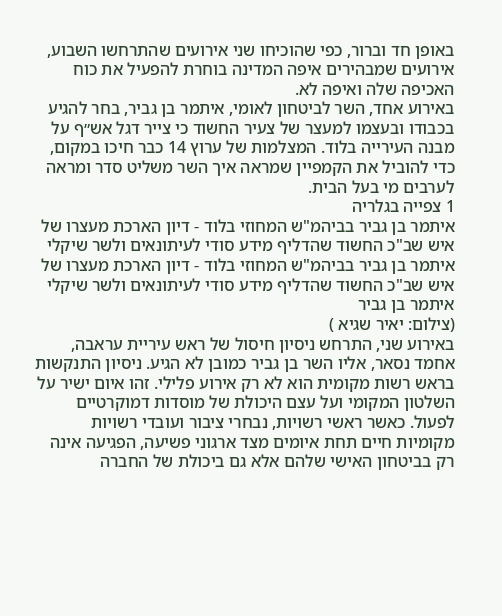באופן חד וברור, כפי שהוכיחו שני אירועים שהתרחשו השבוע, אירועים שמבהירים איפה המדינה בוחרת להפעיל את כוח האכיפה שלה ואיפה לא.
באירוע אחד, השר לביטחון לאומי, איתמר בן גביר, בחר להגיע בכבודו ובעצמו למעצר של צעיר החשוד כי צייר דגל אש״ף על מבנה העירייה בלוד. המצלמות של ערוץ 14 כבר חיכו במקום, כדי להוביל את הקמפיין שמראה איך השר משליט סדר ומראה לערבים מי בעל הבית.
1 צפייה בגלריה
איתמר בן גביר בביהמ"ש המחוזי בלוד - דיון הארכת מעצרו של איש שב"כ החשוד שהדליף מידע סודי לעיתונאים ולשר שיקלי
איתמר בן גביר בביהמ"ש המחוזי בלוד - דיון הארכת מעצרו של איש שב"כ החשוד שהדליף מידע סודי לעיתונאים ולשר שיקלי
איתמר בן גביר
(צילום: יאיר שגיא )
באירוע שני, התרחש ניסיון חיסול של ראש עיריית עראבה, אחמד נסאר, אליו השר בן גביר כמובן לא הגיע. ניסיון התנקשות בראש רשות מקומית הוא לא רק אירוע פלילי. זהו איום ישיר על השלטון המקומי ועל עצם היכולת של מוסדות דמוקרטיים לפעול. כאשר ראשי רשויות, נבחרי ציבור ועובדי רשויות מקומיות חיים תחת איומים מצד ארגוני פשיעה, הפגיעה אינה רק בביטחון האישי שלהם אלא גם ביכולת של החברה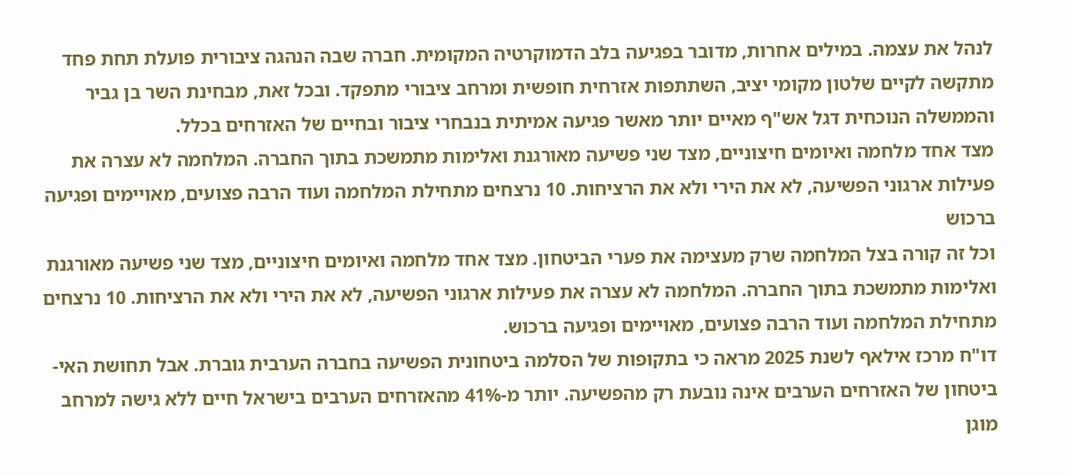לנהל את עצמה. במילים אחרות, מדובר בפגיעה בלב הדמוקרטיה המקומית. חברה שבה הנהגה ציבורית פועלת תחת פחד מתקשה לקיים שלטון מקומי יציב, השתתפות אזרחית חופשית ומרחב ציבורי מתפקד. ובכל זאת, מבחינת השר בן גביר והממשלה הנוכחית דגל אש"ף מאיים יותר מאשר פגיעה אמיתית בנבחרי ציבור ובחיים של האזרחים בכלל.
מצד אחד מלחמה ואיומים חיצוניים, מצד שני פשיעה מאורגנת ואלימות מתמשכת בתוך החברה. המלחמה לא עצרה את פעילות ארגוני הפשיעה, לא את הירי ולא את הרציחות. 10 נרצחים מתחילת המלחמה ועוד הרבה פצועים, מאויימים ופגיעה ברכוש
וכל זה קורה בצל המלחמה שרק מעצימה את פערי הביטחון. מצד אחד מלחמה ואיומים חיצוניים, מצד שני פשיעה מאורגנת ואלימות מתמשכת בתוך החברה. המלחמה לא עצרה את פעילות ארגוני הפשיעה, לא את הירי ולא את הרציחות. 10 נרצחים מתחילת המלחמה ועוד הרבה פצועים, מאויימים ופגיעה ברכוש.
דו"ח מרכז אילאף לשנת 2025 מראה כי בתקופות של הסלמה ביטחונית הפשיעה בחברה הערבית גוברת. אבל תחושת האי-ביטחון של האזרחים הערבים אינה נובעת רק מהפשיעה. יותר מ-41% מהאזרחים הערבים בישראל חיים ללא גישה למרחב מוגן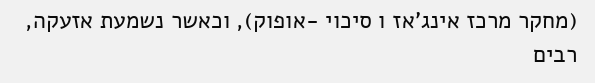(מחקר מרכז אינג'אז ו סיכוי -אופוק), וכאשר נשמעת אזעקה, רבים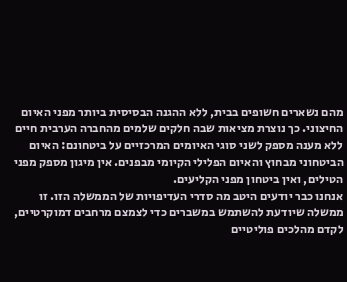מהם נשארים חשופים בבית, ללא ההגנה הבסיסית ביותר מפני האיום החיצוני. כך נוצרת מציאות שבה חלקים שלמים מהחברה הערבית חיים ללא מענה מספק לשני סוגי האיומים המרכזיים על ביטחונם: האיום הביטחוני מבחוץ והאיום הפלילי הקיומי מבפנים. אין מיגון מספק מפני הטילים, ואין ביטחון מפני הקליעים.
אנחנו כבר יודעים היטב מה סדרי העדיפויות של הממשלה הזו. זו ממשלה שיודעת להשתמש במשברים כדי לצמצם מרחבים דמוקרטיים, לקדם מהלכים פוליטיים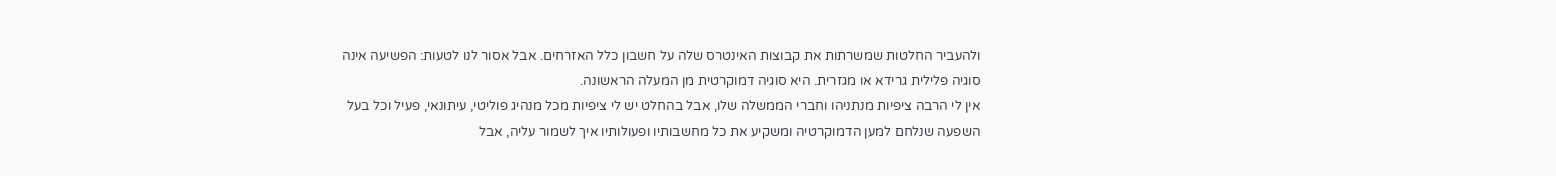ולהעביר החלטות שמשרתות את קבוצות האינטרס שלה על חשבון כלל האזרחים. אבל אסור לנו לטעות: הפשיעה אינה סוגיה פלילית גרידא או מגזרית. היא סוגיה דמוקרטית מן המעלה הראשונה.
אין לי הרבה ציפיות מנתניהו וחברי הממשלה שלו, אבל בהחלט יש לי ציפיות מכל מנהיג פוליטי, עיתונאי, פעיל וכל בעל השפעה שנלחם למען הדמוקרטיה ומשקיע את כל מחשבותיו ופעולותיו איך לשמור עליה, אבל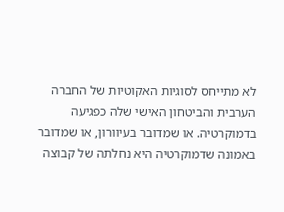לא מתייחס לסוגיות האקוטיות של החברה הערבית והביטחון האישי שלה כפגיעה בדמוקרטיה. או שמדובר בעיוורון, או שמדובר באמונה שדמוקרטיה היא נחלתה של קבוצה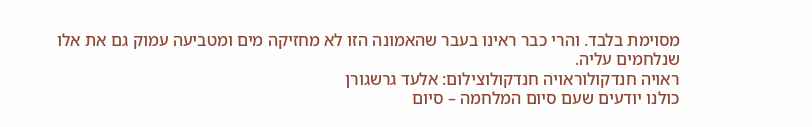מסוימת בלבד. והרי כבר ראינו בעבר שהאמונה הזו לא מחזיקה מים ומטביעה עמוק גם את אלו שנלחמים עליה.
ראויה חנדקולוראויה חנדקולוצילום: אלעד גרשגורן
כולנו יודעים שעם סיום המלחמה – סיום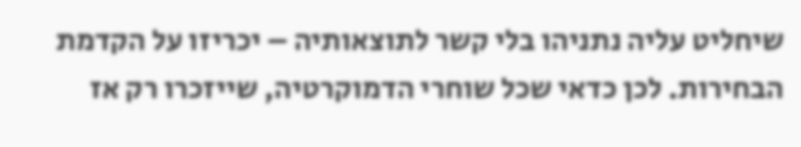שיחליט עליה נתניהו בלי קשר לתוצאותיה – יכריזו על הקדמת הבחירות. לכן כדאי שכל שוחרי הדמוקרטיה, שייזכרו רק אז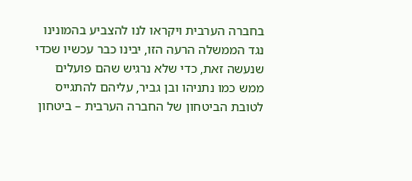בחברה הערבית ויקראו לנו להצביע בהמונינו נגד הממשלה הרעה הזו, יבינו כבר עכשיו שכדי שנעשה זאת, כדי שלא נרגיש שהם פועלים ממש כמו נתניהו ובן גביר, עליהם להתגייס לטובת הביטחון של החברה הערבית – ביטחון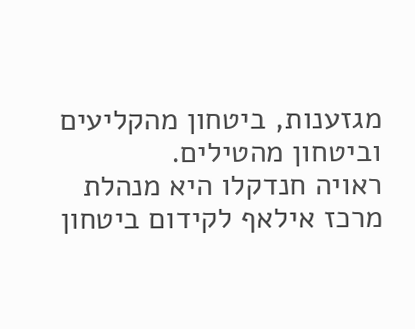מגזענות, ביטחון מהקליעים וביטחון מהטילים.
ראויה חנדקלו היא מנהלת מרכז אילאף לקידום ביטחון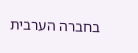בחברה הערבית